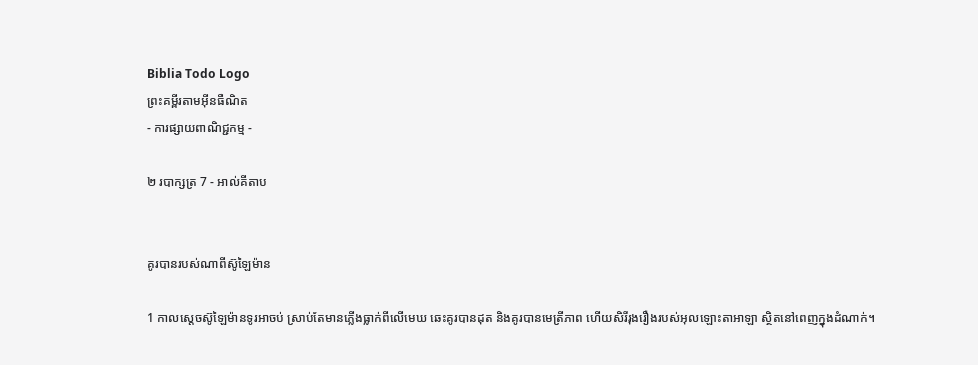Biblia Todo Logo
ព្រះគម្ពីរតាមអ៊ីនធឺណិត
- ការផ្សាយពាណិជ្ជកម្ម -

២ របា‌ក្សត្រ 7 - អាល់គីតាប


គូរបានរបស់ណាពីស៊ូឡៃ‌ម៉ាន

1 កាលស្តេចស៊ូឡៃ‌ម៉ានទូរអាចប់ ស្រាប់តែមានភ្លើងធ្លាក់ពីលើមេឃ ឆេះគូរបានដុត និងគូរបានមេត្រី‌ភាព ហើយសិរី‌រុង‌រឿងរបស់អុលឡោះ‌តាអាឡា ស្ថិតនៅពេញក្នុងដំណាក់។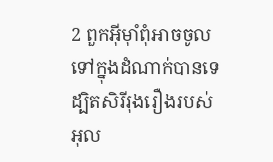2 ពួកអ៊ីមុាំពុំអាចចូលទៅក្នុងដំណាក់បានទេ ដ្បិតសិរី‌រុង‌រឿងរបស់អុល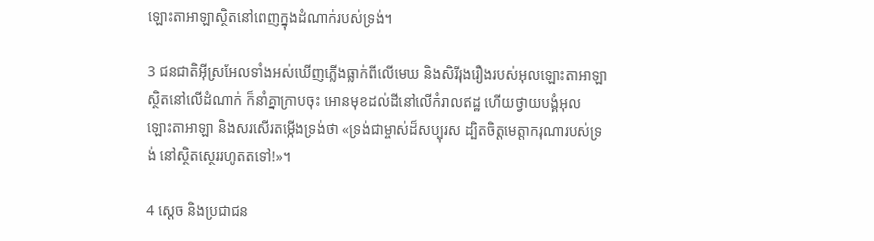ឡោះ‌តាអាឡាស្ថិតនៅពេញក្នុងដំណាក់របស់ទ្រង់។

3 ជន‌ជាតិអ៊ីស្រ‌អែលទាំងអស់ឃើញភ្លើងធ្លាក់ពីលើមេឃ និងសិរី‌រុង‌រឿងរបស់អុលឡោះ‌តាអាឡា ស្ថិតនៅលើដំណាក់ ក៏នាំគ្នាក្រាបចុះ អោនមុខដល់ដីនៅលើកំរាលឥដ្ឋ ហើយថ្វាយ‌បង្គំអុលឡោះ‌តាអាឡា និងសរសើរតម្កើងទ្រង់ថា «ទ្រង់ជាម្ចាស់ដ៏សប្បុរស ដ្បិតចិត្តមេត្តា‌ករុណារបស់ទ្រង់ នៅស្ថិត‌ស្ថេររហូតតទៅ!»។

4 ស្តេច និងប្រជា‌ជន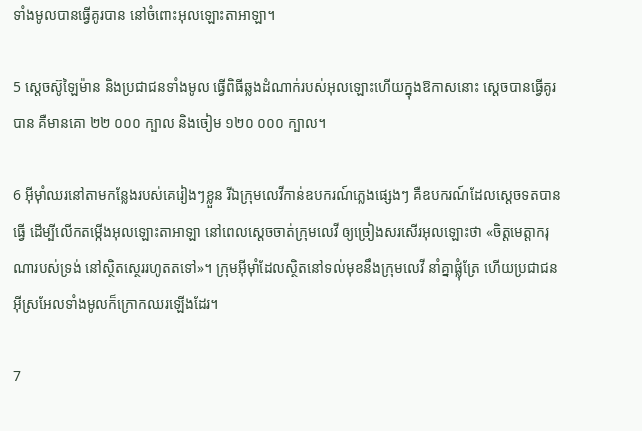ទាំងមូលបានធ្វើគូរបាន នៅចំពោះអុលឡោះ‌តាអាឡា។

5 ស្តេចស៊ូឡៃ‌ម៉ាន និងប្រជា‌ជនទាំងមូល ធ្វើពិធីឆ្លងដំណាក់របស់អុលឡោះហើយក្នុងឱកាសនោះ ស្តេចបានធ្វើគូរបាន គឺមានគោ ២២ ០០០ ក្បាល និងចៀម ១២០ ០០០ ក្បាល។

6 អ៊ីមុាំឈរនៅតាមកន្លែងរបស់គេរៀងៗខ្លួន រីឯក្រុមលេវីកាន់ឧបករណ៍ភ្លេងផ្សេងៗ គឺឧបករណ៍ដែលស្តេចទតបានធ្វើ ដើម្បីលើកតម្កើងអុលឡោះ‌តាអាឡា នៅពេលស្តេចចាត់ក្រុមលេវី ឲ្យច្រៀងសរសើរអុលឡោះថា «ចិត្តមេត្តា‌ករុណារបស់ទ្រង់ នៅស្ថិត‌ស្ថេររហូតតទៅ»។ ក្រុមអ៊ីមុាំដែលស្ថិតនៅទល់មុខនឹងក្រុមលេវី នាំគ្នាផ្លុំត្រែ ហើយប្រជា‌ជនអ៊ីស្រ‌អែលទាំងមូលក៏ក្រោកឈរឡើងដែរ។

7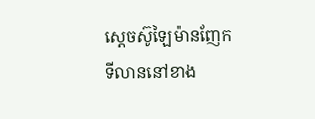ស្តេចស៊ូឡៃ‌ម៉ានញែកទី‌លាននៅខាង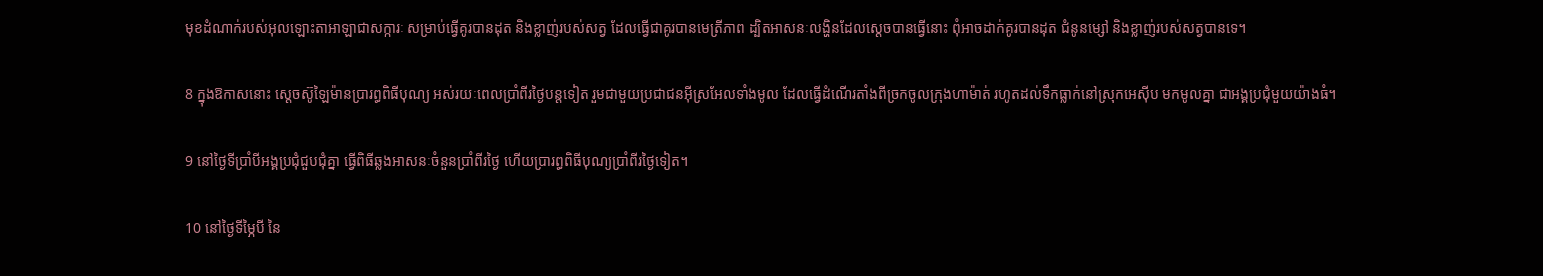មុខដំណាក់របស់អុលឡោះ‌តាអាឡាជាសក្ការៈ សម្រាប់ធ្វើគូរបានដុត និងខ្លាញ់របស់សត្វ ដែលធ្វើជាគូរបានមេត្រី‌ភាព ដ្បិតអាសនៈលង្ហិនដែលស្តេចបានធ្វើនោះ ពុំអាចដាក់គូរបានដុត ជំនូនម្សៅ និងខ្លាញ់របស់សត្វបានទេ។

8 ក្នុងឱកាសនោះ ស្តេចស៊ូឡៃ‌ម៉ានប្រារព្ធពិធីបុណ្យ អស់រយៈពេលប្រាំពីរថ្ងៃបន្តទៀត រួមជាមួយប្រជា‌ជនអ៊ីស្រ‌អែលទាំងមូល ដែលធ្វើដំណើរតាំងពីច្រកចូលក្រុងហា‌ម៉ាត់ រហូតដល់ទឹកធ្លាក់នៅស្រុកអេស៊ីប មកមូលគ្នា ជាអង្គប្រជុំមួយយ៉ាងធំ។

9 នៅថ្ងៃទីប្រាំបីអង្គប្រជុំជួប‌ជុំគ្នា ធ្វើពិធីឆ្លងអាសនៈចំនួនប្រាំពីរថ្ងៃ ហើយប្រារព្ធពិធីបុណ្យប្រាំពីរថ្ងៃទៀត។

10 នៅថ្ងៃទីម្ភៃបី នៃ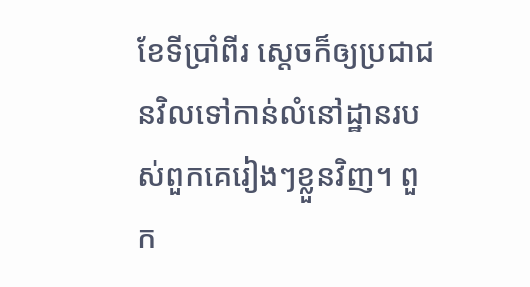ខែទីប្រាំពីរ ស្តេចក៏ឲ្យប្រជា‌ជនវិលទៅកាន់លំ‌នៅដ្ឋានរបស់ពួកគេរៀងៗខ្លួនវិញ។ ពួក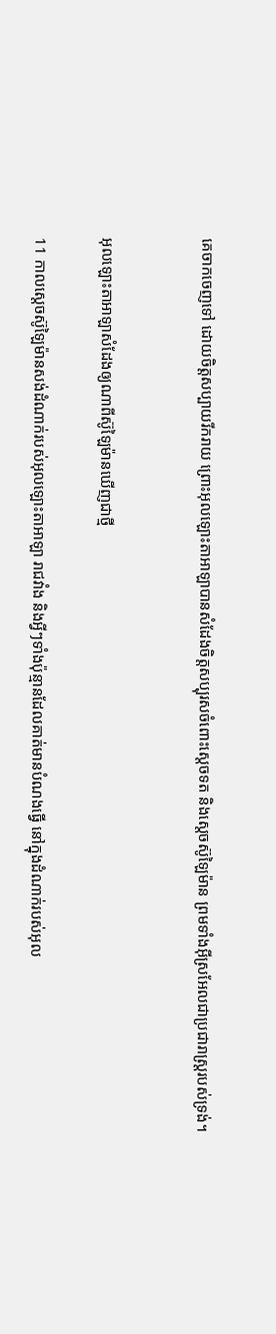គេចាកចេញទៅ ដោយចិត្តសប្បាយរីក‌រាយ ព្រោះអុលឡោះ‌តាអាឡាបានសំដែងចិត្តសប្បុរសចំពោះស្តេចទត និងស្តេចស៊ូឡៃ‌ម៉ាន ព្រមទាំងអ៊ីស្រ‌អែលជាប្រជា‌រាស្ត្ររបស់ទ្រង់។


អុលឡោះ‌តាអាឡាសំដែងឲ្យណាពីស៊ូឡៃ‌ម៉ានឃើញជាថ្មី

11 កាលស្តេចស៊ូឡៃ‌ម៉ានសង់ដំណាក់របស់អុលឡោះ‌តាអាឡា រាជវាំង និងអ្វីៗទាំងប៉ុន្មានដែលគាត់មានបំណងធ្វើ នៅក្នុងដំណាក់របស់អុល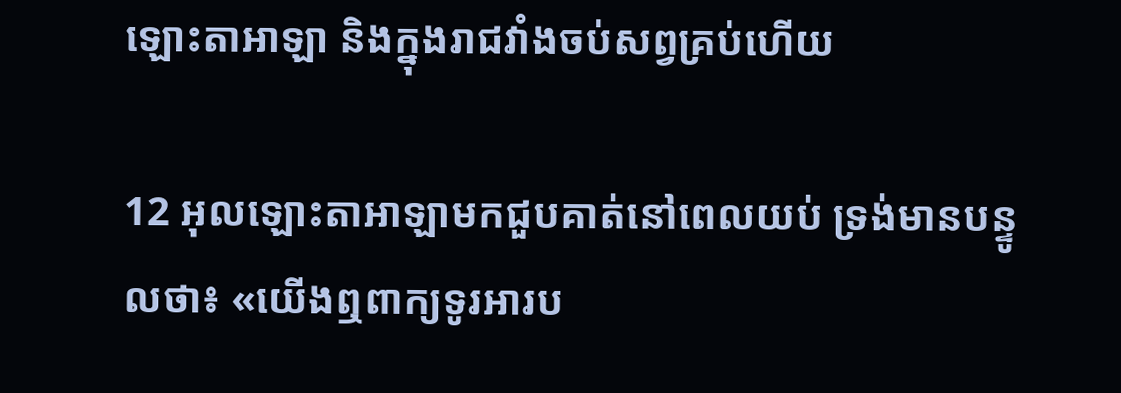ឡោះ‌តាអាឡា និងក្នុងរាជវាំងចប់សព្វគ្រប់ហើយ

12 អុលឡោះ‌តាអាឡាមកជួបគាត់នៅពេលយប់ ទ្រង់មានបន្ទូលថា៖ «យើងឮពាក្យទូរអារប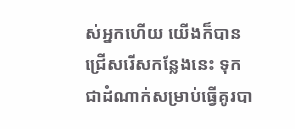ស់អ្នកហើយ យើងក៏បានជ្រើសរើសកន្លែងនេះ ទុកជាដំណាក់សម្រាប់ធ្វើគូរបា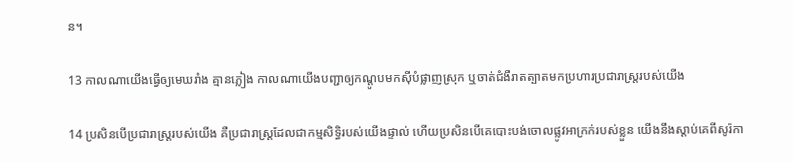ន។

13 កាលណាយើងធ្វើឲ្យមេឃរាំង គ្មានភ្លៀង កាលណាយើងបញ្ជាឲ្យកណ្ដូបមកស៊ីបំផ្លាញស្រុក ឬចាត់ជំងឺរាតត្បាតមកប្រហារប្រជា‌រាស្ត្ររបស់យើង

14 ប្រសិនបើប្រជា‌រាស្ត្ររបស់យើង គឺប្រជា‌រាស្ត្រដែលជាកម្ម‌សិទ្ធិរបស់យើងផ្ទាល់ ហើយប្រសិនបើគេបោះបង់ចោលផ្លូវអាក្រក់របស់ខ្លួន យើងនឹងស្តាប់គេពីសូរ៉កា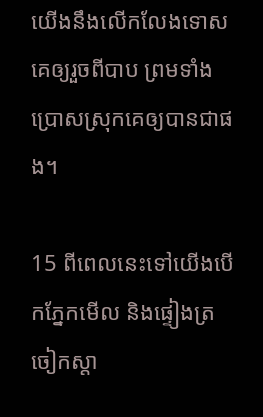យើងនឹងលើក‌លែងទោសគេឲ្យរួចពីបាប ព្រមទាំងប្រោសស្រុកគេឲ្យបានជាផង។

15 ពីពេលនេះទៅយើងបើកភ្នែកមើល និងផ្ទៀងត្រចៀកស្តា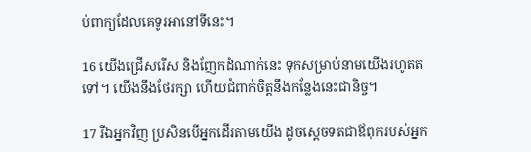ប់ពាក្យដែលគេទូរអានៅទីនេះ។

16 យើងជ្រើសរើស និងញែកដំណាក់នេះ ទុកសម្រាប់នាមយើងរហូតតទៅ។ យើងនឹងថែរក្សា ហើយជំពាក់ចិត្តនឹងកន្លែងនេះជា‌និច្ច។

17 រីឯអ្នកវិញ ប្រសិនបើអ្នកដើរតាមយើង ដូចស្តេចទតជាឪពុករបស់អ្នក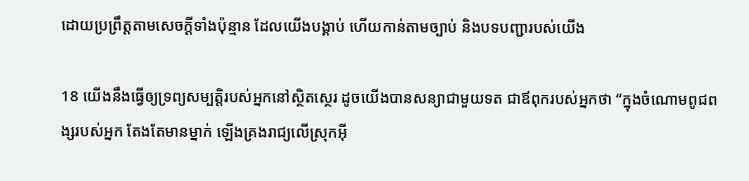ដោយប្រព្រឹត្តតាមសេចក្តីទាំងប៉ុន្មាន ដែលយើងបង្គាប់ ហើយកាន់តាមច្បាប់ និងបទបញ្ជារបស់យើង

18 យើងនឹងធ្វើឲ្យទ្រព្យសម្បត្តិរបស់អ្នកនៅស្ថិត‌ស្ថេរ ដូចយើងបានសន្យាជាមួយទត ជាឪពុករបស់អ្នកថា “ក្នុងចំណោមពូជ‌ពង្សរបស់អ្នក តែងតែមានម្នាក់ ឡើងគ្រងរាជ្យលើស្រុកអ៊ី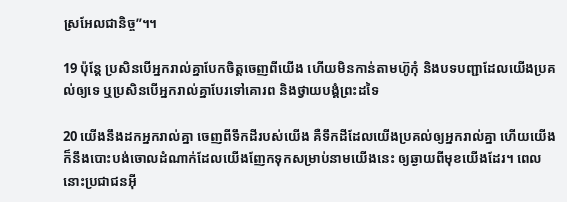ស្រ‌អែលជា‌និច្ច”។។

19 ប៉ុន្តែ ប្រសិនបើអ្នករាល់គ្នាបែកចិត្តចេញពីយើង ហើយមិនកាន់តាមហ៊ូកុំ និងបទបញ្ជាដែលយើងប្រគល់ឲ្យទេ ឬប្រសិនបើអ្នករាល់គ្នាបែរទៅគោរព និងថ្វាយ‌បង្គំព្រះដទៃ

20 យើងនឹងដកអ្នករាល់គ្នា ចេញពីទឹកដីរបស់យើង គឺទឹកដីដែលយើងប្រគល់ឲ្យអ្នករាល់គ្នា ហើយយើងក៏នឹងបោះបង់ចោលដំណាក់ដែលយើងញែកទុកសម្រាប់នាមយើងនេះ ឲ្យឆ្ងាយពីមុខយើងដែរ។ ពេលនោះប្រជា‌ជនអ៊ី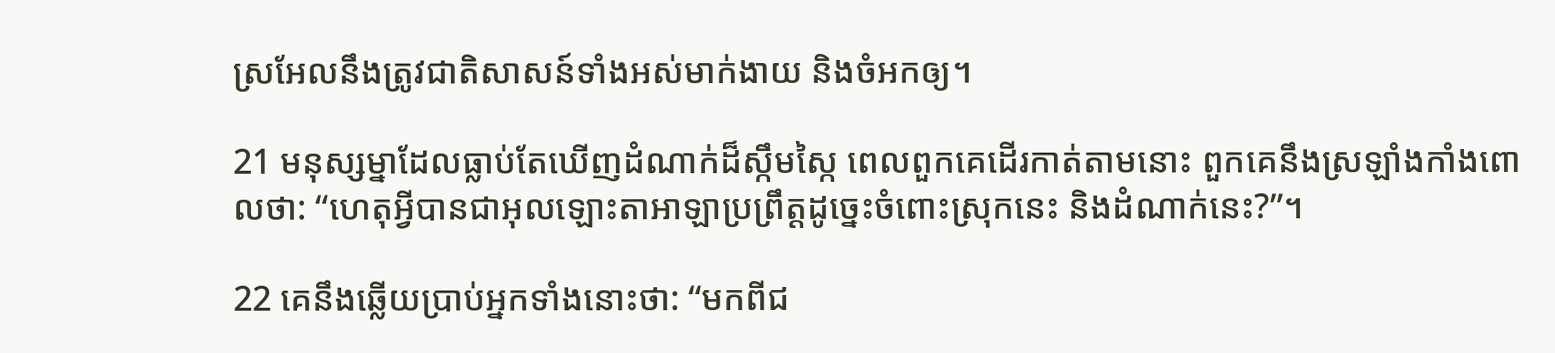ស្រ‌អែលនឹងត្រូវជាតិសាសន៍ទាំងអស់មាក់‌ងាយ និងចំអកឲ្យ។

21 មនុស្ស‌ម្នាដែលធ្លាប់តែឃើញដំណាក់ដ៏ស្កឹម‌ស្កៃ ពេលពួកគេដើរកាត់តាមនោះ ពួកគេនឹងស្រឡាំងកាំងពោលថា: “ហេតុអ្វីបានជាអុលឡោះ‌តាអាឡាប្រព្រឹត្តដូច្នេះចំពោះស្រុកនេះ និងដំណាក់នេះ?”។

22 គេនឹងឆ្លើយប្រាប់អ្នកទាំងនោះថា: “មកពីជ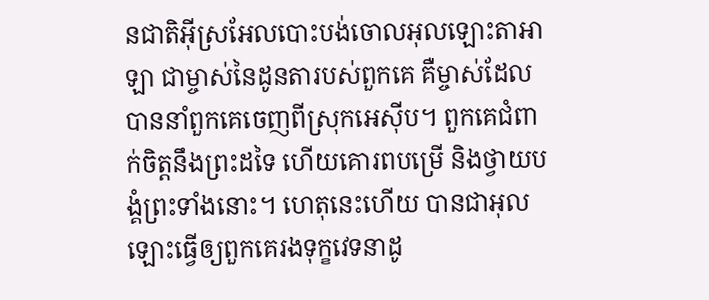ន‌ជាតិអ៊ីស្រ‌អែលបោះបង់ចោលអុលឡោះ‌តាអាឡា ជាម្ចាស់នៃដូន‌តារបស់ពួកគេ គឺម្ចាស់ដែលបាននាំពួកគេចេញពីស្រុកអេស៊ីប។ ពួកគេជំពាក់ចិត្តនឹងព្រះដទៃ ហើយគោរពបម្រើ និងថ្វាយ‌បង្គំព្រះទាំងនោះ។ ហេតុនេះហើយ បានជាអុលឡោះធ្វើឲ្យពួកគេរងទុក្ខវេទនាដូ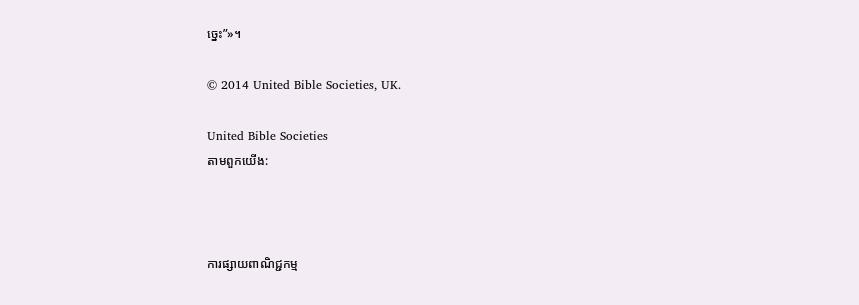ច្នេះ”»។

© 2014 United Bible Societies, UK.

United Bible Societies
តាមពួកយើង:



ការផ្សាយពាណិជ្ជកម្ម